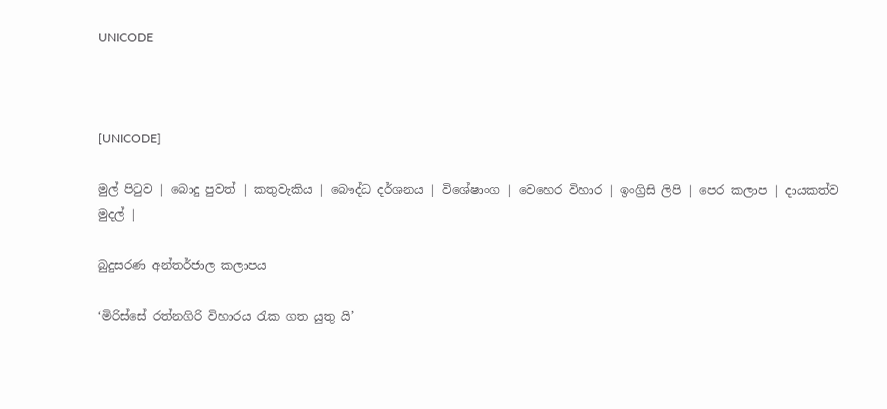UNICODE



[UNICODE]

මුල් පිටුව | බොදු පුවත් | කතුවැකිය | බෞද්ධ දර්ශනය | විශේෂාංග | වෙහෙර විහාර | ඉංග්‍රිසි ලිපි | පෙර කලාප | දායකත්ව මුදල් |

බුදුසරණ අන්තර්ජාල කලාපය

‘මිරිස්සේ රත්නගිරි විහාරය රැක ගත යුතු යි’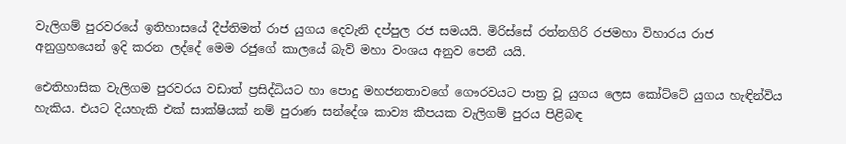වැලිගම් පුරවරයේ ඉතිහාසයේ දීප්තිමත් රාජ යුගය දෙවැනි දප්පුල රජ සමයයි. මිරිස්සේ රත්නගිරි රජමහා විහාරය රාජ අනුග්‍රහයෙන් ඉදි කරන ලද්දේ මෙම රජුගේ කාලයේ බැව් මහා වංශය අනුව පෙනී යයි.

ඓතිහාසික වැලිගම පුරවරය වඩාත් ප්‍රසිද්ධියට හා පොදු මහජනතාවගේ ගෞරවයට පාත්‍ර වූ යුගය ලෙස කෝට්ටේ යුගය හැඳින්විය හැකිය. එයට දියහැකි එක් සාක්ෂියක් නම් පුරාණ සන්දේශ කාව්‍ය කීපයක වැලිගම් පුරය පිළිබඳ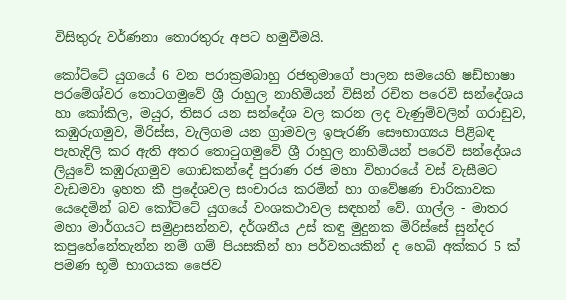විසිතුරු වර්ණනා තොරතුරු අපට හමුවීමයි.

කෝට්ටේ යුගයේ 6 වන පරාක්‍රමබාහු රජතුමාගේ පාලන සමයෙහි ෂඩ්භාෂා පරමේශ්වර තොටගමුවේ ශ්‍රී රාහුල නාහිමියන් විසින් රචිත පරෙවි සන්දේශය හා කෝකිල, මයුර, තිසර යන සන්දේශ වල කරන ලද වැණුම්වලින් ගරාඩුව, කඹුරුගමුව, මිරිස්ස, වැලිගම යන ග්‍රාමවල ඉපැරණි සෞභාග්‍යය පිළිබඳ පැහැදිලි කර ඇති අතර තොටුගමුවේ ශ්‍රී රාහුල නාහිමියන් පරෙවි සන්දේශය ලියුවේ කඹුරුගමුව ගොඩකන්දේ පුරාණ රජ මහා විහාරයේ වස් වැසීමට වැඩමවා ඉහත කී ප්‍රදේශවල සංචාරය කරමින් හා ගවේෂණ චාරිකාවක යෙදෙමින් බව කෝට්ටේ යුගයේ වංශකථාවල සඳහන් වේ. ගාල්ල - මාතර මහා මාර්ගයට සමුද්‍රාසන්නව, දර්ශනීය උස් කඳු මුදුනක මිරිස්සේ සුන්දර කපුහේනේතැන්න නම් ගම් පියසකින් හා පර්වතයකින් ද හෙබි අක්කර 5 ක් පමණ භූමි භාගයක ජෛව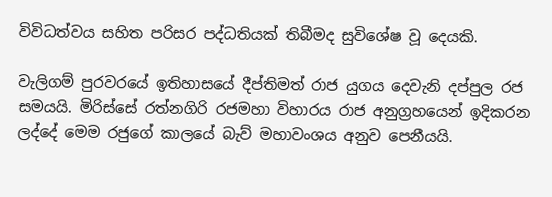විවිධත්වය සහිත පරිසර පද්ධතියක් තිබීමද සුවිශේෂ වූ දෙයකි.

වැලිගම් පුරවරයේ ඉතිහාසයේ දීප්තිමත් රාජ යුගය දෙවැනි දප්පුල රජ සමයයි. මිරිස්සේ රත්නගිරි රජමහා විහාරය රාජ අනුග්‍රහයෙන් ඉදිකරන ලද්දේ මෙම රජුගේ කාලයේ බැව් මහාවංශය අනුව පෙනීයයි.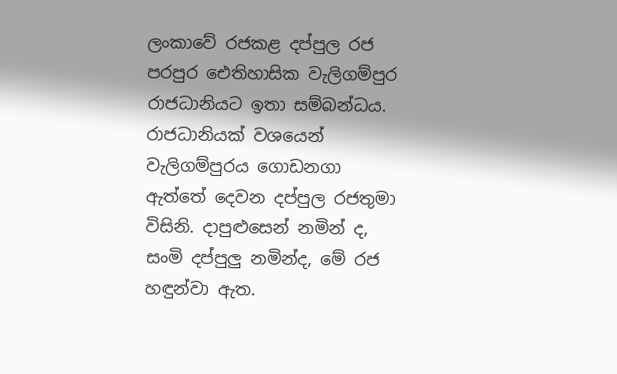ලංකාවේ රජකළ දප්පුල රජ පරපුර ඓතිහාසික වැලිගම්පුර රාජධානියට ඉතා සම්බන්ධය. රාජධානියක් වශයෙන් වැලිගම්පුරය ගොඩනගා ඇත්තේ දෙවන දප්පුල රජතුමා විසිනි. දාපුළුසෙන් නමින් ද, සංමි දප්පුලු නමින්ද, මේ රජ හඳුන්වා ඇත.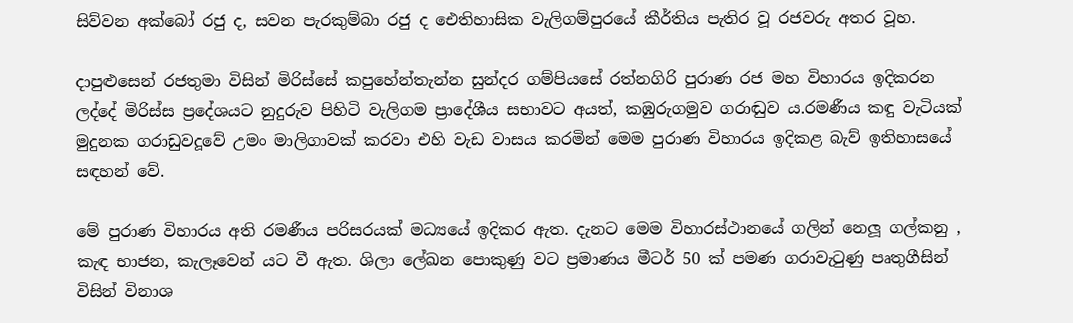සිව්වන අක්බෝ රජු ද, සවන පැරකුම්බා රජු ද ඓතිහාසික වැලිගම්පුරයේ කීර්තිය පැතිර වූ රජවරු අතර වූහ.

දාපුළුසෙන් රජතුමා විසින් මිරිස්සේ කපුහේන්තැන්න සුන්දර ගම්පියසේ රත්නගිරි පුරාණ රජ මහ විහාරය ඉදිකරන ලද්දේ මිරිස්ස ප්‍රදේශයට නුදුරුව පිහිටි වැලිගම ප්‍රාදේශීය සභාවට අයත්, කඹුරුගමුව ගරාඬුව ය.රමණීය කඳු වැටියක් මුදුනක ගරාඩුවදූවේ උමං මාලිගාවක් කරවා එහි වැඩ වාසය කරමින් මෙම පුරාණ විහාරය ඉදිකළ බැව් ඉතිහාසයේ සඳහන් වේ.

මේ පුරාණ විහාරය අති රමණීය පරිසරයක් මධ්‍යයේ ඉදිකර ඇත. දැනට මෙම විහාරස්ථානයේ ගලින් නෙලූ ගල්කනු , කැඳ භාජන, කැලෑවෙන් යට වී ඇත. ශිලා ලේඛන පොකුණු වට ප්‍රමාණය මීටර් 50 ක් පමණ ගරාවැටුණු පෘතුගීසින් විසින් විනාශ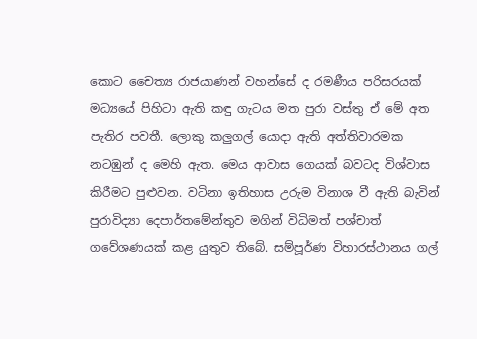කොට චෛත්‍ය රාජයාණන් වහන්සේ ද රමණීය පරිසරයක් මධ්‍යයේ පිහිටා ඇති කඳු ගැටය මත පුරා වස්තු ඒ මේ අත පැතිර පවතී. ලොකු කලුගල් යොදා ඇති අත්තිවාරමක නටඹුන් ද මෙහි ඇත. මෙය ආවාස ගෙයක් බවටද විශ්වාස කිරීමට පුළුවන. වටිනා ඉතිහාස උරුම විනාශ වී ඇති බැවින් පුරාවිද්‍යා දෙපාර්තමේන්තුව මගින් විධිමත් පශ්චාත් ගවේශණයක් කළ යුතුව තිබේ. සම්පූර්ණ විහාරස්ථානය ගල්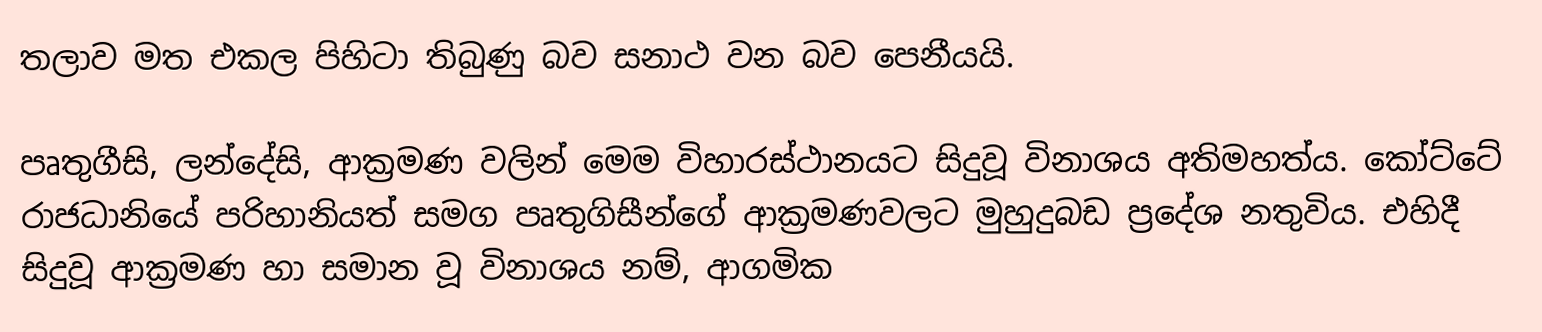තලාව මත එකල පිහිටා තිබුණු බව සනාථ වන බව පෙනීයයි.

පෘතුගීසි, ලන්දේසි, ආක්‍රමණ වලින් මෙම විහාරස්ථානයට සිදුවූ විනාශය අතිමහත්ය. කෝට්ටේ රාජධානියේ පරිහානියත් සමග පෘතුගිසීන්ගේ ආක්‍රමණවලට මුහුදුබඩ ප්‍රදේශ නතුවිය. එහිදී සිදුවූ ආක්‍රමණ හා සමාන වූ විනාශය නම්, ආගමික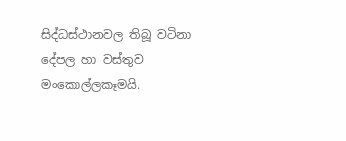සිද්ධස්ථානවල තිබූ වටිනා දේපල හා වස්තුව මංකොල්ලකෑමයි.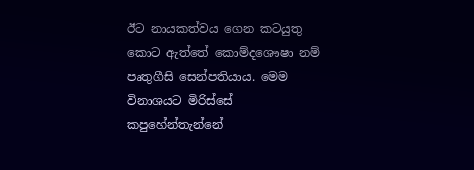ඊට නායකත්වය ගෙන කටයුතු කොට ඇත්තේ කොම්දශෞෂා නම් පෘතුගීසි සෙන්පතියාය. මෙම විනාශයට මිරිස්සේ කපුහේන්තැන්නේ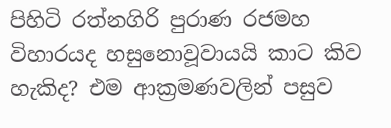පිහිටි රත්නගිරි පුරාණ රජමහ විහාරයද හසුනොවූවායයි කාට කිව හැකිද? එම ආක්‍රමණවලින් පසුව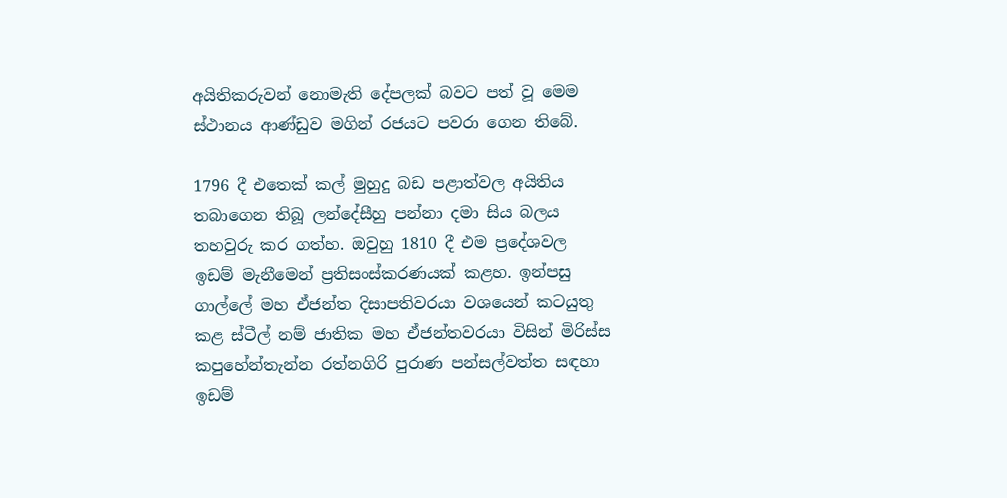අයිතිකරුවන් නොමැති දේපලක් බවට පත් වූ මෙම ස්ථානය ආණ්ඩුව මගින් රජයට පවරා ගෙන තිබේ.

1796 දී එතෙක් කල් මුහුදු බඩ පළාත්වල අයිතිය තබාගෙන තිබූ ලන්දේසීහු පන්නා දමා සිය බලය තහවුරු කර ගත්හ. ඔවුහු 1810 දී එම ප්‍රදේශවල ඉඩම් මැනීමෙන් ප්‍රතිසංස්කරණයක් කළහ. ඉන්පසු ගාල්ලේ මහ ඒජන්ත දිසාපතිවරයා වශයෙන් කටයුතු කළ ස්ටීල් නම් ජාතික මහ ඒජන්තවරයා විසින් මිරිස්ස කපුහේන්තැන්න රත්නගිරි පුරාණ පන්සල්වත්ත සඳහා ඉඩම්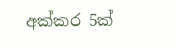අක්කර 5ක්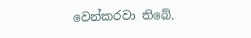වෙන්කරවා තිබේ.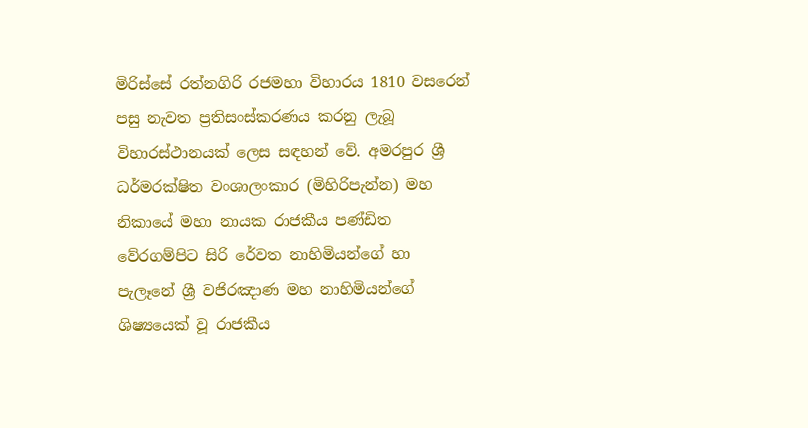මිරිස්සේ රත්නගිරි රජමහා විහාරය 1810 වසරෙන් පසු නැවත ප්‍රතිසංස්කරණය කරනු ලැබූ විහාරස්ථානයක් ලෙස සඳහන් වේ. අමරපුර ශ්‍රී ධර්මරක්ෂිත වංශාලංකාර (මිහිරිපැන්න) මහ නිකායේ මහා නායක රාජකීය පණ්ඩිත වේරගම්පිට සිරි රේවත නාහිමියන්ගේ හා පැලෑනේ ශ්‍රී වජිරඤාණ මහ නාහිමියන්ගේ ශිෂ්‍යයෙක් වූ රාජකීය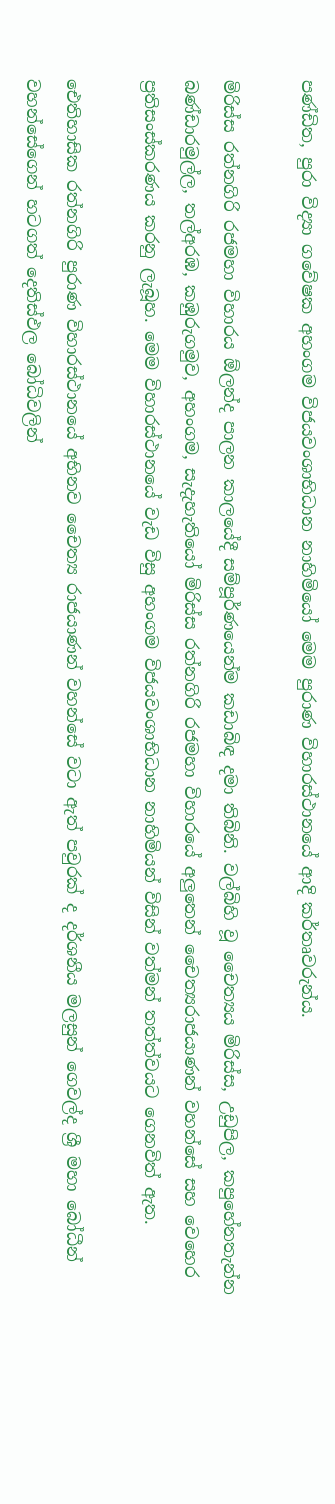පණ්ඩිත, පුරා විද්‍යා ගවේෂක අහංගම විජයවංශාභිධාන නාහිමියෝ මෙම පුරාණ විහාරස්ථානයේ ආදි කර්තෘවරුන්ය.

මිරිස්ස රත්නගිරි රජමහා විහාරය ඕලන්ද පාලන කාලයේදී සම්පූර්ණයෙන්ම කඩාබිඳ දමා තිබිනි. වල්බිහි වූ චෛත්‍යය මිරිස්ස, උඩුපිල, කපුහේනතැන්න බණ්ඩාරමුල්ල, තල්අරඹ, කඹුරුගමුව, අහංගම, සැදැහැතියෝ මිරිස්ස රත්නගිරි රජමහා විහාරයේ අලුතෙන් චෛත්‍යරාජයාණන් වහන්සේ සහ වෙහෙර ප්‍රතිසංස්කරණය කරනු ලැබූහ. මෙම විහාරස්ථානයේ වැඩ විසු අහංගම විජයවංශාභිධාන නාහිමියන් විසින් වත්මන් තත්ත්වයට ගෙනවිත් ඇත.

ඓතිහාසික රත්නගිරි පුරාණ විහාරස්ථානයේ අභිනව චෛත්‍ය රාජයාණන් වහන්සේ වටා ඇත් පවුරක් ද දර්ශනීය මලසුන් ගෙවල්ද ශ්‍රී මහා බෝධීන් වහන්සේගෙන් හටගත් දෙතිස්ඵල බෝධිවලින්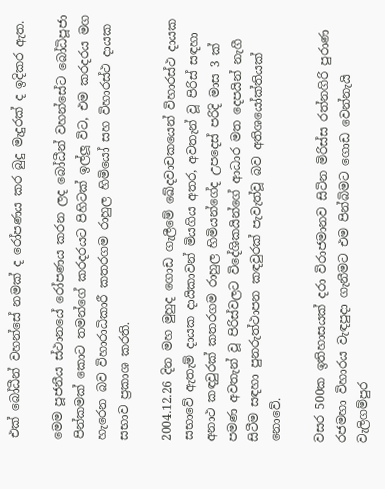එක් බෝධීන් වහන්සේ නමක් ද රෝපණය කර බුදු මැදුරක් ද ඉදිකර ඇත.

මෙම පූජනීය ස්ථානයේ රෝපණය කරන ලද බෝධීන් වහන්සේට බෝධිපූජා පින්කමක් කොට තමන්ගේ කරදරයට පිහිටක් ඉල්ලූ විට, එම කරදරය මග හැරෙන බව විහාරාධිකාරී කතරගම රාහුල හිමියෝ සහ විහාරස්ථ දායක සභාව ප්‍රකාශ කරති.

2004.12.26 දින මහ මුහුද ගොඩ ගැලීමේ ඛේදවාචකයෙන් විහාරස්ථ දායක සභාවේ ඇතැම් දායක දායිකාවන් මියගිය අතර, අවතැන් වූ පිරිස් සඳහා අනාථ කඳවුරක් කතරගම රාහුල හිමියන්ගේද උපදෙස් පරිදි මාස 3 ක් පමණ අවතැන් වූ පිරිස්වලට විදේශිකයින්ගේ ආධාර මත දෙපයින් නැගී සිටීම සඳහා පුනරුත්ථාපන කඳවුරක් පැවැත්වූ බව අතිශයෝක්තියක් නොවේ.

වසර 500ක ඉතිහාසයක් දරා විරාජමානව සිටින මිරිස්ස රත්නගිරි පුරාණ රජමහා විහාරය වැඳපුදා ගැනීමට එම පින්බිමට ගොඩ වෙන්නැයි වැලිගම්පුර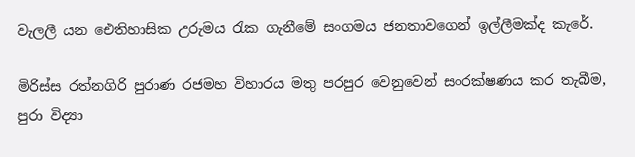වැලලී යන ඓතිහාසික උරුමය රැක ගැනීමේ සංගමය ජනතාවගෙන් ඉල්ලීමක්ද කැරේ.

මිරිස්ස රත්නගිරි පුරාණ රජමහ විහාරය මතු පරපුර වෙනුවෙන් සංරක්ෂණය කර තැබීම, පුරා විද්‍යා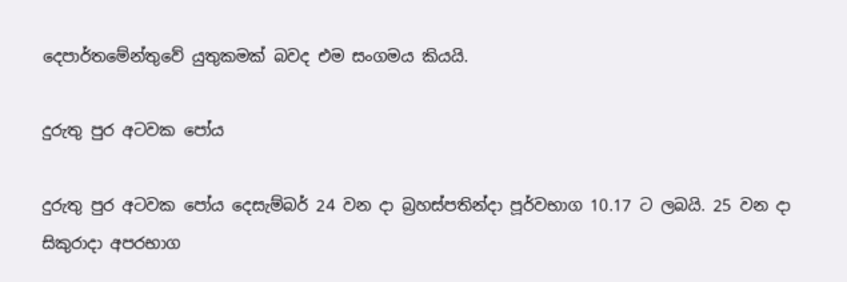දෙපාර්තමේන්තුවේ යුතුකමක් බවද එම සංගමය කියයි.

දුරුතු පුර අටවක පෝය

දුරුතු පුර අටවක පෝය දෙසැම්බර් 24 වන දා බ්‍රහස්පතින්දා පූර්වභාග 10.17 ට ලබයි. 25 වන දා සිකුරාදා අපරභාග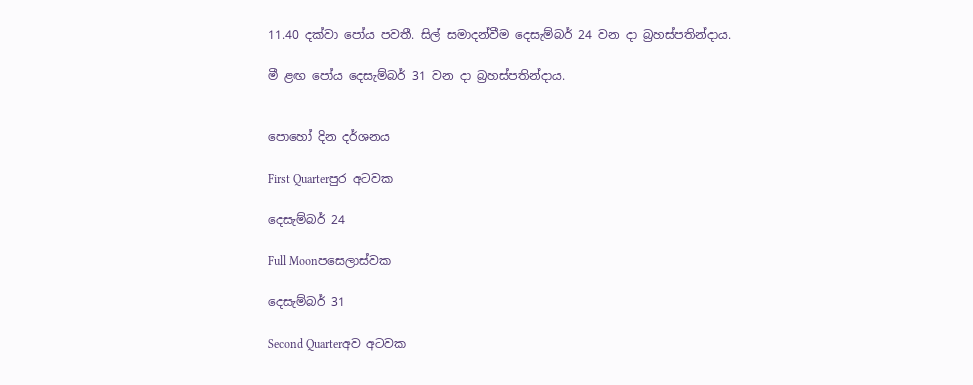11.40 දක්වා පෝය පවතී. සිල් සමාදන්වීම දෙසැම්බර් 24 වන දා බ්‍රහස්පතින්දාය.

මී ළඟ පෝය දෙසැම්බර් 31 වන දා බ්‍රහස්පතින්දාය.


පොහෝ දින දර්ශනය

First Quarterපුර අටවක

දෙසැම්බර් 24

Full Moonපසෙලාස්වක

දෙසැම්බර් 31

Second Quarterඅව අටවක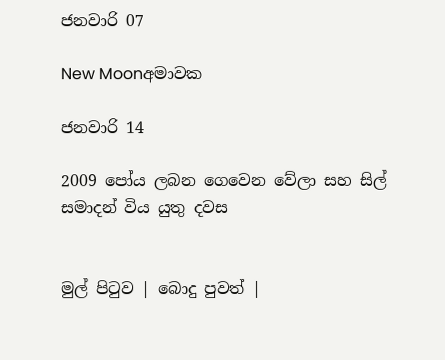ජනවාරි 07

New Moonඅමාවක

ජනවාරි 14

2009 පෝය ලබන ගෙවෙන වේලා සහ සිල් සමාදන් විය යුතු දවස


මුල් පිටුව | බොදු පුවත් |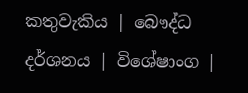කතුවැකිය | බෞද්ධ දර්ශනය | විශේෂාංග |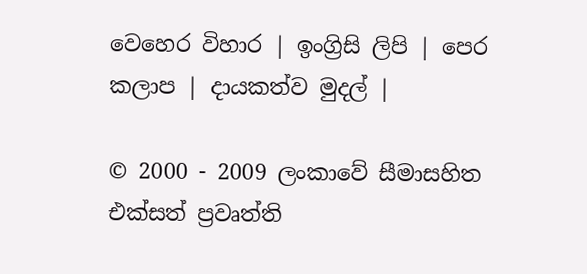වෙහෙර විහාර | ඉංග්‍රිසි ලිපි | පෙර කලාප | දායකත්ව මුදල් |

© 2000 - 2009 ලංකාවේ සීමාසහිත එක්සත් ප්‍රවෘත්ති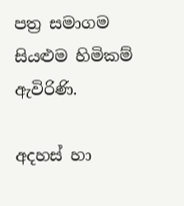පත්‍ර සමාගම
සියළුම හිමිකම් ඇවිරිණි.

අදහස් හා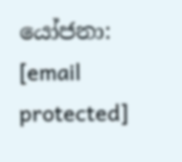යෝජනා: [email protected]